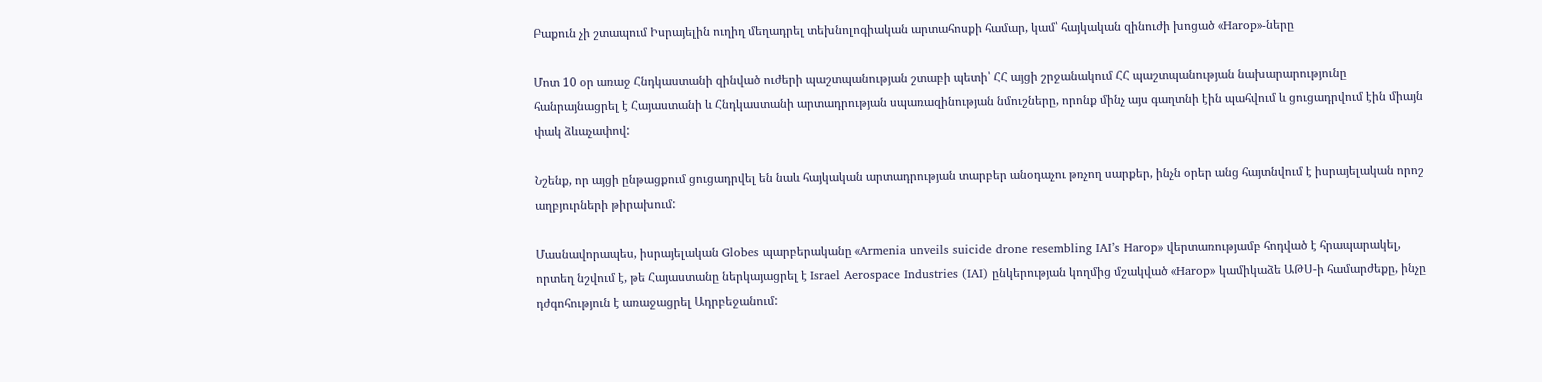Բաքուն չի շտապում Իսրայելին ուղիղ մեղադրել տեխնոլոգիական արտահոսքի համար, կամ՝ հայկական զինուժի խոցած «Harop»-ները

Մոտ 10 օր առաջ Հնդկաստանի զինված ուժերի պաշտպանության շտաբի պետի՝ ՀՀ այցի շրջանակում ՀՀ պաշտպանության նախարարությունը հանրայնացրել է Հայաստանի և Հնդկաստանի արտադրության սպառազինության նմուշները, որոնք մինչ այս գաղտնի էին պահվում և ցուցադրվում էին միայն փակ ձևաչափով:

Նշենք, որ այցի ընթացքում ցուցադրվել են նաև հայկական արտադրության տարբեր անօդաչու թռչող սարքեր, ինչն օրեր անց հայտնվում է իսրայելական որոշ աղբյուրների թիրախում:

Մասնավորապես, իսրայելական Globes պարբերականը «Armenia unveils suicide drone resembling IAI’s Harop» վերտառությամբ հոդված է հրապարակել, որտեղ նշվում է, թե Հայաստանը ներկայացրել է Israel Aerospace Industries (IAI) ընկերության կողմից մշակված «Harop» կամիկաձե ԱԹՍ-ի համարժեքը, ինչը դժգոհություն է առաջացրել Ադրբեջանում: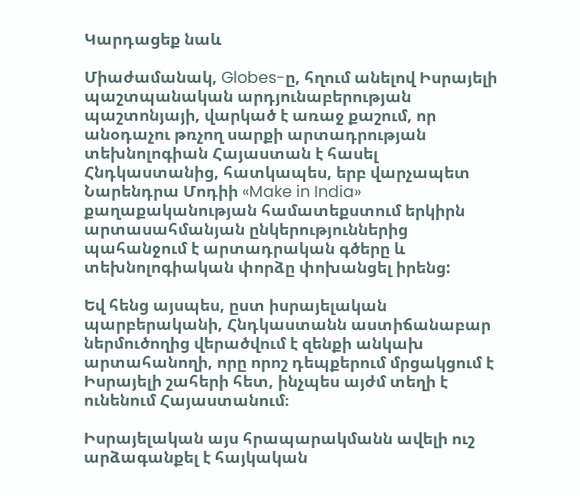Կարդացեք նաև

Միաժամանակ, Globes-ը, հղում անելով Իսրայելի պաշտպանական արդյունաբերության պաշտոնյայի, վարկած է առաջ քաշում, որ անօդաչու թռչող սարքի արտադրության տեխնոլոգիան Հայաստան է հասել Հնդկաստանից, հատկապես, երբ վարչապետ Նարենդրա Մոդիի «Make in India» քաղաքականության համատեքստում երկիրն արտասահմանյան ընկերություններից պահանջում է արտադրական գծերը և տեխնոլոգիական փորձը փոխանցել իրենց:

Եվ հենց այսպես, ըստ իսրայելական պարբերականի, Հնդկաստանն աստիճանաբար ներմուծողից վերածվում է զենքի անկախ արտահանողի, որը որոշ դեպքերում մրցակցում է Իսրայելի շահերի հետ, ինչպես այժմ տեղի է ունենում Հայաստանում։

Իսրայելական այս հրապարակմանն ավելի ուշ արձագանքել է հայկական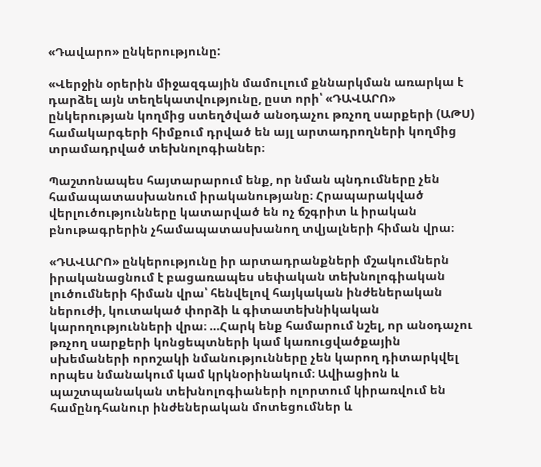«Դավարո» ընկերությունը:

«Վերջին օրերին միջազգային մամուլում քննարկման առարկա է դարձել այն տեղեկատվությունը, ըստ որի՝ «ԴԱՎԱՐՈ» ընկերության կողմից ստեղծված անօդաչու թռչող սարքերի (ԱԹՍ) համակարգերի հիմքում դրված են այլ արտադրողների կողմից տրամադրված տեխնոլոգիաներ։

Պաշտոնապես հայտարարում ենք, որ նման պնդումները չեն համապատասխանում իրականությանը։ Հրապարակված վերլուծությունները կատարված են ոչ ճշգրիտ և իրական բնութագրերին չհամապատասխանող տվյալների հիման վրա։

«ԴԱՎԱՐՈ» ընկերությունը իր արտադրանքների մշակումներն իրականացնում է բացառապես սեփական տեխնոլոգիական լուծումների հիման վրա՝ հենվելով հայկական ինժեներական ներուժի, կուտակած փորձի և գիտատեխնիկական կարողությունների վրա։ …Հարկ ենք համարում նշել, որ անօդաչու թռչող սարքերի կոնցեպտների կամ կառուցվածքային սխեմաների որոշակի նմանությունները չեն կարող դիտարկվել որպես նմանակում կամ կրկնօրինակում։ Ավիացիոն և պաշտպանական տեխնոլոգիաների ոլորտում կիրառվում են համընդհանուր ինժեներական մոտեցումներ և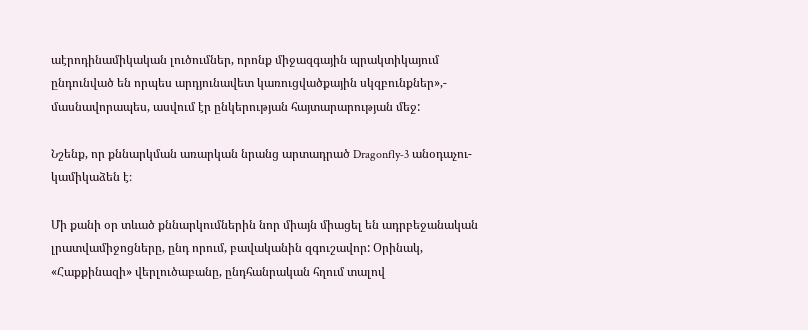աէրոդինամիկական լուծումներ, որոնք միջազգային պրակտիկայում ընդունված են որպես արդյունավետ կառուցվածքային սկզբունքներ»,- մասնավորապես, ասվում էր ընկերության հայտարարության մեջ:

Նշենք, որ քննարկման առարկան նրանց արտադրած Dragonfly‑3 անօդաչու-կամիկաձեն է։

Մի քանի օր տևած քննարկումներին նոր միայն միացել են ադրբեջանական լրատվամիջոցները, ընդ որում, բավականին զգուշավոր: Օրինակ, «Հաքքինազի» վերլուծաբանը, ընդհանրական հղում տալով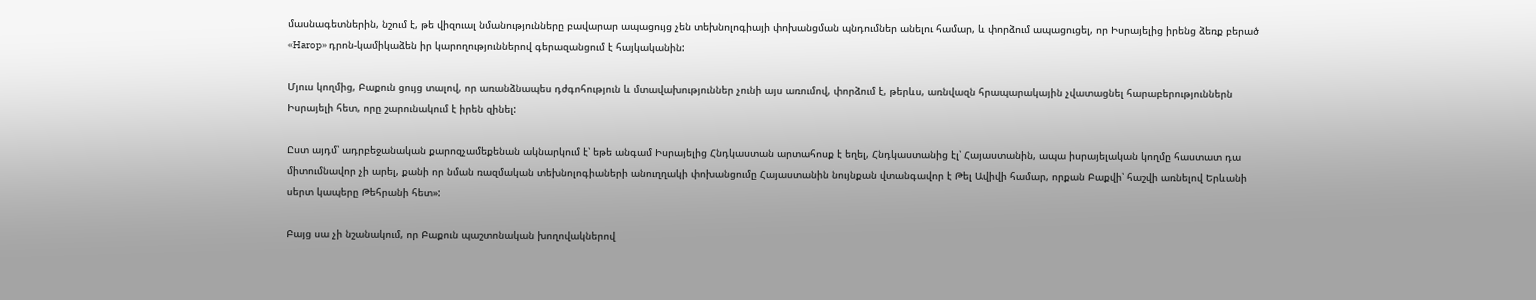մասնագետներին, նշում է, թե վիզուալ նմանությունները բավարար ապացույց չեն տեխնոլոգիայի փոխանցման պնդումներ անելու համար, և փորձում ապացուցել, որ Իսրայելից իրենց ձեռք բերած «Harop» դրոն-կամիկաձեն իր կարողություններով գերազանցում է հայկականին:

Մյուս կողմից, Բաքուն ցույց տալով, որ առանձնապես դժգոհություն և մտավախություններ չունի այս առումով, փորձում է, թերևս, առնվազն հրապարակային չվատացնել հարաբերություններն Իսրայելի հետ, որը շարունակում է իրեն զինել:

Ըստ այդմ՝ ադրբեջանական քարոզչամեքենան ակնարկում է՝ եթե անգամ Իսրայելից Հնդկաստան արտահոսք է եղել, Հնդկաստանից էլ՝ Հայաստանին, ապա իսրայելական կողմը հաստատ դա միտումնավոր չի արել, քանի որ նման ռազմական տեխնոլոգիաների անուղղակի փոխանցումը Հայաստանին նույնքան վտանգավոր է Թել Ավիվի համար, որքան Բաքվի՝ հաշվի առնելով Երևանի սերտ կապերը Թեհրանի հետ»:

Բայց սա չի նշանակում, որ Բաքուն պաշտոնական խողովակներով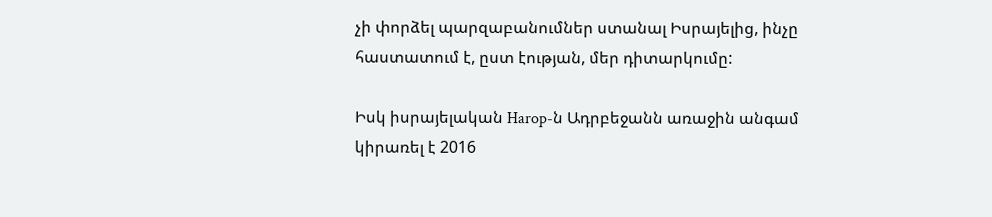չի փորձել պարզաբանումներ ստանալ Իսրայելից, ինչը հաստատում է, ըստ էության, մեր դիտարկումը:

Իսկ իսրայելական Harop-ն Ադրբեջանն առաջին անգամ կիրառել է 2016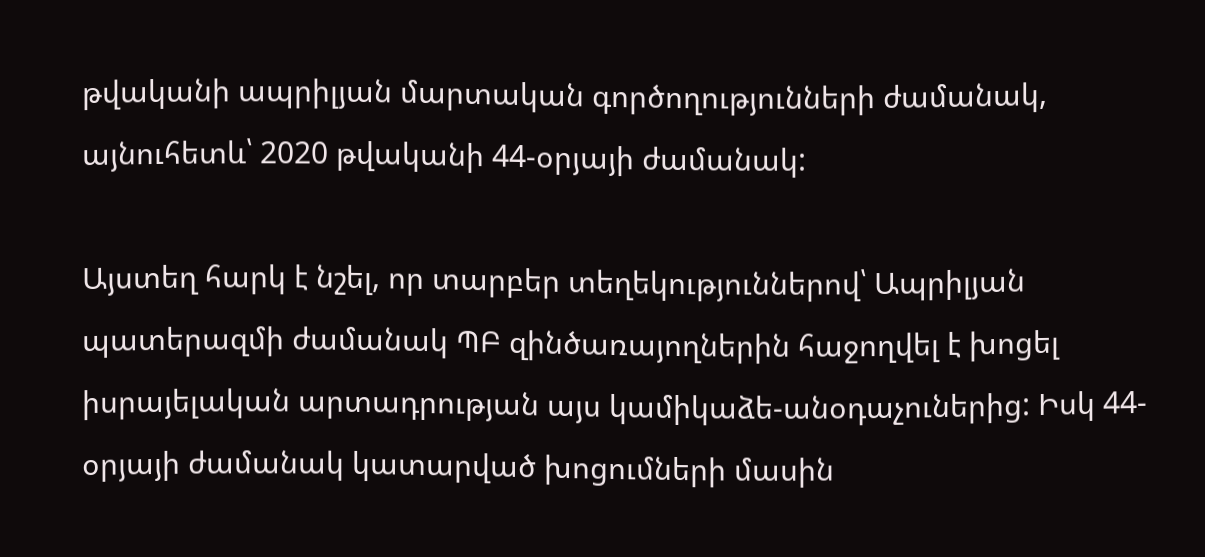թվականի ապրիլյան մարտական գործողությունների ժամանակ, այնուհետև՝ 2020 թվականի 44-օրյայի ժամանակ:

Այստեղ հարկ է նշել, որ տարբեր տեղեկություններով՝ Ապրիլյան պատերազմի ժամանակ ՊԲ զինծառայողներին հաջողվել է խոցել իսրայելական արտադրության այս կամիկաձե-անօդաչուներից: Իսկ 44-օրյայի ժամանակ կատարված խոցումների մասին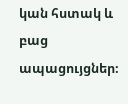կան հստակ և բաց ապացույցներ։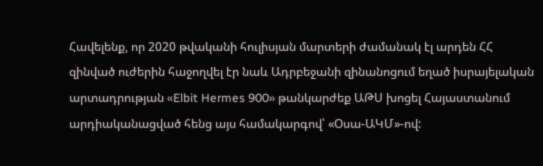Հավելենք, որ 2020 թվականի հուլիսյան մարտերի ժամանակ էլ արդեն ՀՀ զինված ուժերին հաջողվել էր նաև Ադրբեջանի զինանոցում եղած իսրայելական արտադրության «Elbit Hermes 900» թանկարժեք ԱԹՍ խոցել Հայաստանում արդիականացված հենց այս համակարգով՝ «Օսա-ԱԿՄ»-ով: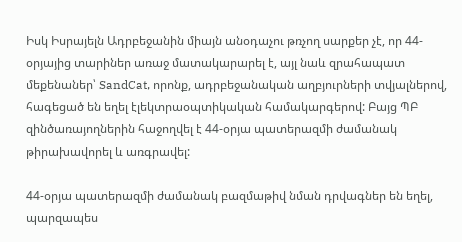Իսկ Իսրայելն Ադրբեջանին միայն անօդաչու թռչող սարքեր չէ, որ 44-օրյայից տարիներ առաջ մատակարարել է, այլ նաև զրահապատ մեքենաներ՝ SandCat, որոնք, ադրբեջանական աղբյուրների տվյալներով, հագեցած են եղել էլեկտրաօպտիկական համակարգերով: Բայց ՊԲ զինծառայողներին հաջողվել է 44-օրյա պատերազմի ժամանակ թիրախավորել և առգրավել:

44-օրյա պատերազմի ժամանակ բազմաթիվ նման դրվագներ են եղել, պարզապես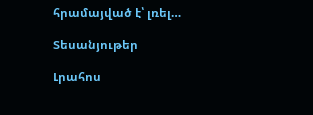հրամայված է՝ լռել…

Տեսանյութեր

Լրահոս